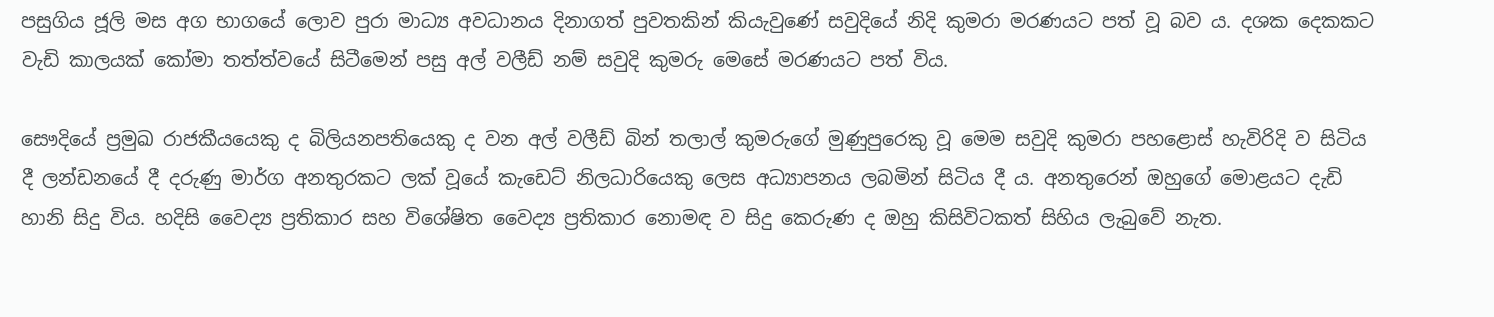පසුගිය ජූලි මස අග භාගයේ ලොව පුරා මාධ්‍ය අවධානය දිනාගත් පුවතකින් කියැවුණේ සවුදියේ නිදි කුමරා මරණයට පත් වූ බව ය. දශක දෙකකට වැඩි කාලයක් කෝමා තත්ත්වයේ සිටීමෙන් පසු අල් වලීඩ් නම් සවුදි කුමරු මෙසේ මරණයට පත් විය.

සෞදියේ ප්‍රමුඛ රාජකීයයෙකු ද බිලියනපතියෙකු ද වන අල් වලීඩ් බින් තලාල් කුමරුගේ මුණුපුරෙකු වූ මෙම සවුදි කුමරා පහළොස් හැවිරිදි ව සිටිය දී ලන්ඩනයේ දී දරුණු මාර්ග අනතුරකට ලක් වූයේ කැඩෙට් නිලධාරියෙකු ලෙස අධ්‍යාපනය ලබමින් සිටිය දී ය. අනතුරෙන් ඔහුගේ මොළයට දැඩි හානි සිදු විය. හදිසි වෛද්‍ය ප්‍රතිකාර සහ විශේෂිත වෛද්‍ය ප්‍රතිකාර නොමඳ ව සිදු කෙරුණ ද ඔහු කිසිවිටකත් සිහිය ලැබුවේ නැත.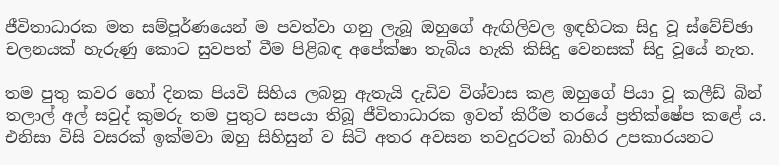ජීවිතාධාරක මත සම්පූර්ණයෙන් ම පවත්වා ගනු ලැබූ ඔහුගේ ඇඟිලිවල ඉඳහිටක සිදු වූ ස්වේච්ඡා චලනයක් හැරුණු කොට සුවපත් වීම පිළිබඳ අපේක්ෂා තැබිය හැකි කිසිදු වෙනසක් සිදු වූයේ නැත.

තම පුතු කවර හෝ දිනක පියවි සිහිය ලබනු ඇතැයි දැඩිව විශ්වාස කළ ඔහුගේ පියා වූ කලීඩ් බින් තලාල් අල් සවුද් කුමරු තම පුතුට සපයා තිබූ ජීවිතාධාරක ඉවත් කිරීම තරයේ ප්‍රතික්ෂේප කළේ ය. එනිසා විසි වසරක් ඉක්මවා ඔහු සිහිසුන් ව සිටි අතර අවසන තවදුරටත් බාහිර උපකාරයනට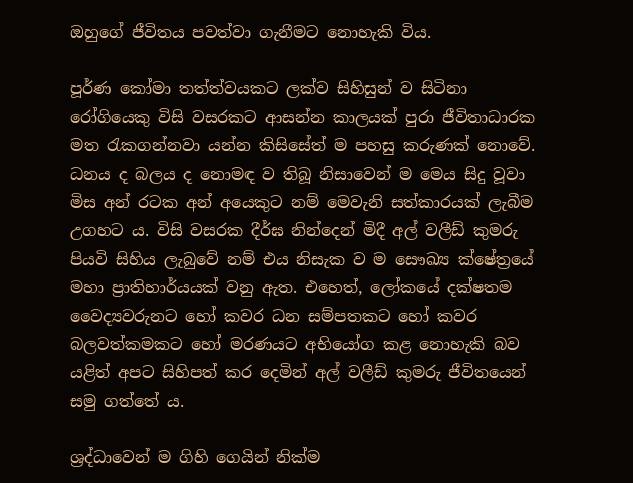ඔහුගේ ජීවිතය පවත්වා ගැනීමට නොහැකි විය.

පූර්ණ කෝමා තත්ත්වයකට ලක්ව සිහිසුන් ව සිටිනා රෝගියෙකු විසි වසරකට ආසන්න කාලයක් පුරා ජීවිතාධාරක මත රැකගන්නවා යන්න කිසිසේත් ම පහසු කරුණක් නොවේ. ධනය ද බලය ද නොමඳ ව තිබූ නිසාවෙන් ම මෙය සිදු වූවා මිස අන් රටක අන් අයෙකුට නම් මෙවැනි සත්කාරයක් ලැබීම උගහට ය. විසි වසරක දීර්ඝ නින්දෙන් මිදී අල් වලීඩ් කුමරු පියවි සිහිය ලැබුවේ නම් එය නිසැක ව ම සෞඛ්‍ය ක්ෂේත්‍රයේ මහා ප්‍රාතිහාර්යයක් වනු ඇත. එහෙත්, ලෝකයේ දක්ෂතම වෛද්‍යවරුනට හෝ කවර ධන සම්පතකට හෝ කවර බලවත්කමකට හෝ මරණයට අභියෝග කළ නොහැකි බව යළිත් අපට සිහිපත් කර දෙමින් අල් වලීඩ් කුමරු ජීවිතයෙන් සමු ගත්තේ ය.

ශ්‍රද්ධාවෙන් ම ගිහි ගෙයින් නික්ම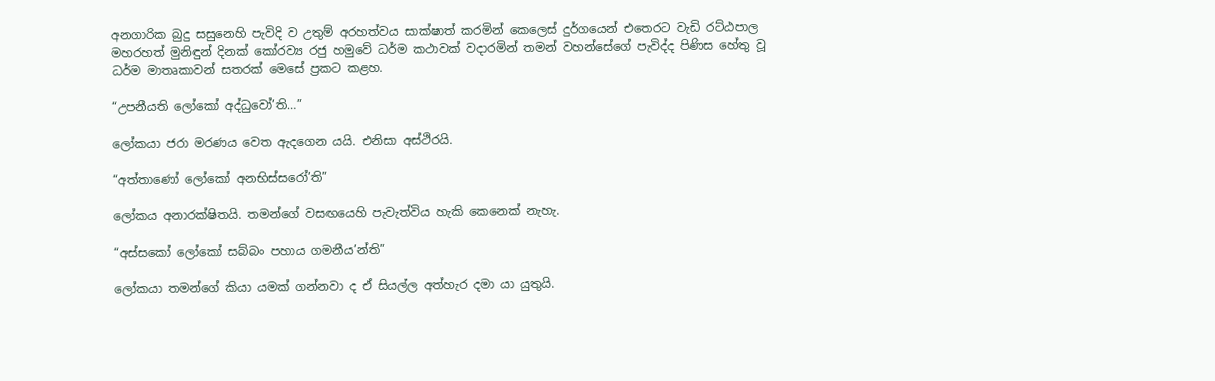අනගාරික බුදු සසුනෙහි පැවිදි ව උතුම් අරහත්වය සාක්ෂාත් කරමින් කෙලෙස් දුර්ගයෙන් එතෙරට වැඩි රට්ඨපාල මහරහත් මුනිඳුන් දිනක් කෝරව්‍ය රජු හමුවේ ධර්ම කථාවක් වදාරමින් තමන් වහන්සේගේ පැවිද්ද පිණිස හේතු වූ ධර්ම මාතෘකාවන් සතරක් මෙසේ ප්‍රකට කළහ.

“උපනීයති ලෝකෝ අද්ධුවෝ’ති…”

ලෝකයා ජරා මරණය වෙත ඇදගෙන යයි. එනිසා අස්ථිරයි.

“අත්තාණෝ ලෝකෝ අනභිස්සරෝ’ති”

ලෝකය අනාරක්ෂිතයි. තමන්ගේ වසඟයෙහි පැවැත්විය හැකි කෙනෙක් නැහැ.

“අස්සකෝ ලෝකෝ සබ්බං පහාය ගමනීය’න්ති”

ලෝකයා තමන්ගේ කියා යමක් ගන්නවා ද ඒ සියල්ල අත්හැර දමා යා යුතුයි.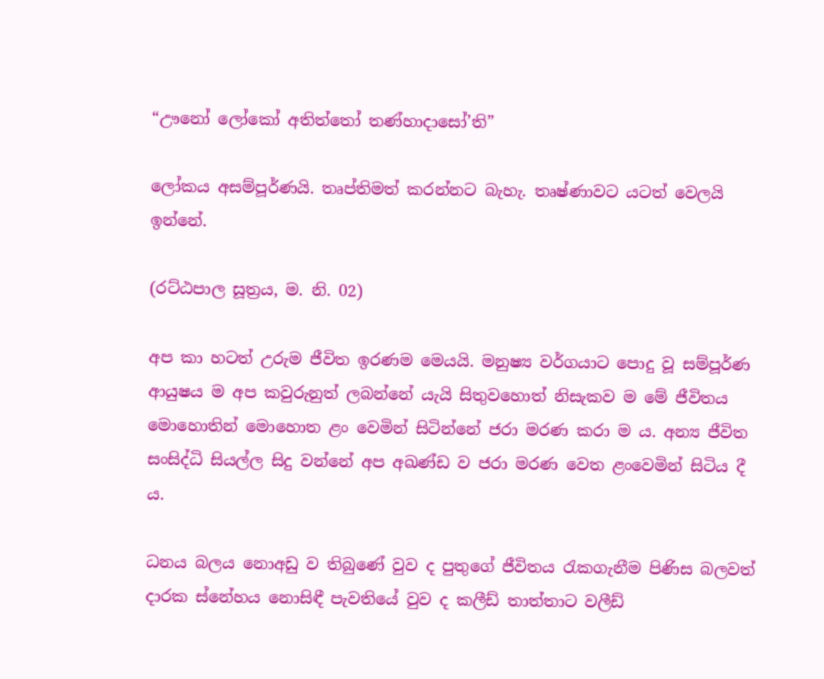“ඌනෝ ලෝකෝ අතිත්තෝ තණ්හාදාසෝ’ති”

ලෝකය අසම්පූර්ණයි. තෘප්තිමත් කරන්නට බැහැ. තෘෂ්ණාවට යටත් වෙලයි ඉන්නේ.

(රට්ඨපාල සූත්‍රය, ම. නි. 02)

අප කා හටත් උරුම ජීවිත ඉරණම මෙයයි. මනුෂ්‍ය වර්ගයාට පොදු වූ සම්පූර්ණ ආයුෂය ම අප කවුරුනුත් ලබන්නේ යැයි සිතුවහොත් නිසැකව ම මේ ජීවිතය මොහොතින් මොහොත ළං වෙමින් සිටින්නේ ජරා මරණ කරා ම ය. අන්‍ය ජීවිත සංසිද්ධි සියල්ල සිදු වන්නේ අප අඛණ්ඩ ව ජරා මරණ වෙත ළංවෙමින් සිටිය දී ය.

ධනය බලය නොඅඩු ව තිබුණේ වුව ද පුතුගේ ජීවිතය රැකගැනීම පිණිස බලවත් දාරක ස්නේහය නොසිඳී පැවතියේ වුව ද කලීඩ් තාත්තාට වලීඩ්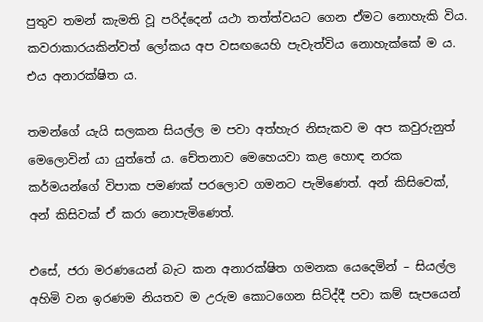පුතුව තමන් කැමති වූ පරිද්දෙන් යථා තත්ත්වයට ගෙන ඒමට නොහැකි විය. කවරාකාරයකින්වත් ලෝකය අප වසඟයෙහි පැවැත්විය නොහැක්කේ ම ය. එය අනාරක්ෂිත ය.

තමන්ගේ යැයි සලකන සියල්ල ම පවා අත්හැර නිසැකව ම අප කවුරුනුත් මෙලොවින් යා යුත්තේ ය. චේතනාව මෙහෙයවා කළ හොඳ නරක කර්මයන්ගේ විපාක පමණක් පරලොව ගමනට පැමිණෙත්. අන් කිසිවෙක්, අන් කිසිවක් ඒ කරා නොපැමිණෙත්.

එසේ, ජරා මරණයෙන් බැට කන අනාරක්ෂිත ගමනක යෙදෙමින් – සියල්ල අහිමි වන ඉරණම නියතව ම උරුම කොටගෙන සිටිද්දී පවා කම් සැපයෙන්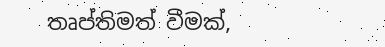තෘප්තිමත් වීමක්,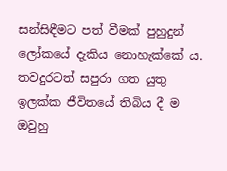සන්සිඳීමට පත් වීමක් පුහුදුන් ලෝකයේ දැකිය නොහැක්කේ ය. තවදුරටත් සපුරා ගත යුතු ඉලක්ක ජීවිතයේ තිබිය දී ම ඔවුහු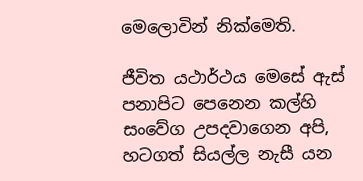මෙලොවින් නික්මෙති.

ජීවිත යථාර්ථය මෙසේ ඇස් පනාපිට පෙනෙන කල්හි සංවේග උපදවාගෙන අපි, හටගත් සියල්ල නැසී යන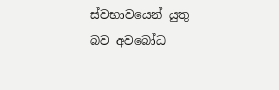ස්වභාවයෙන් යුතු බව අවබෝධ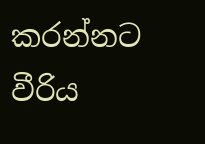කරන්නට වීරිය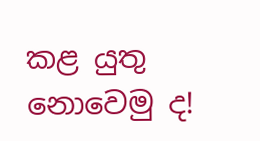කළ යුතු නොවෙමු ද!